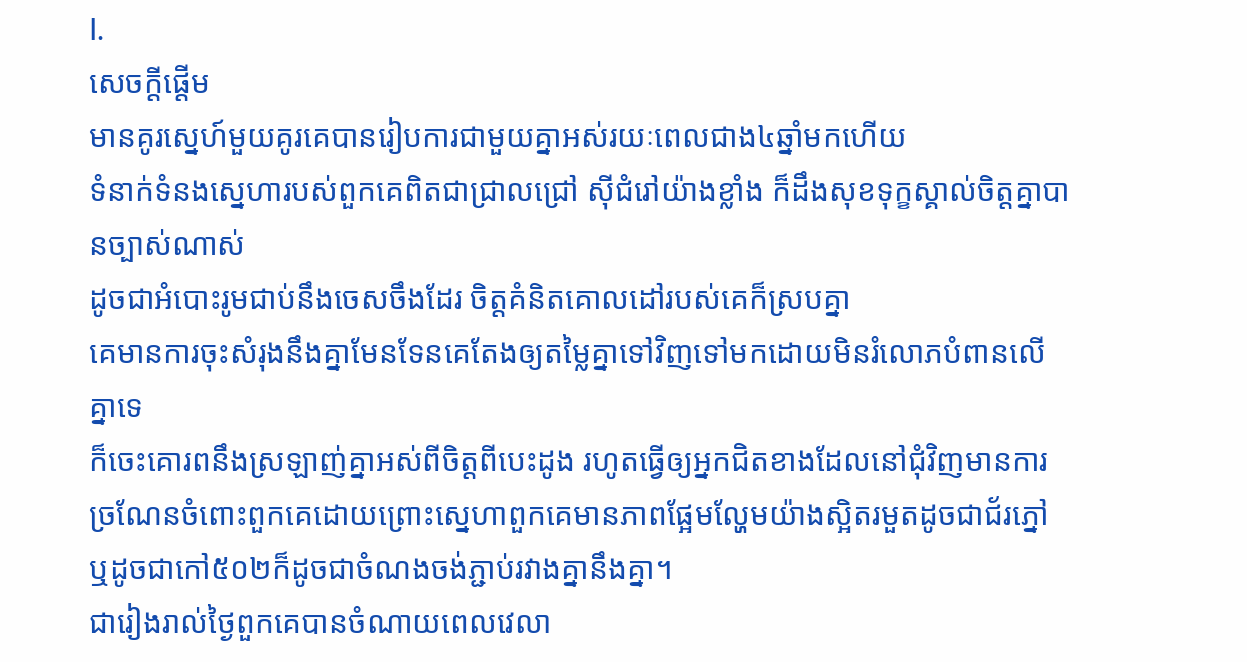I.
សេចក្ដីផ្ដើម
មានគូរស្នេហ៍មួយគូរគេបានរៀបការជាមួយគ្នាអស់រយៈពេលជាង៤ឆ្នាំមកហើយ
ទំនាក់ទំនងស្នេហារបស់ពួកគេពិតជាជ្រាលជ្រៅ ស៊ីជំរៅយ៉ាងខ្លាំង ក៏ដឹងសុខទុក្ខស្គាល់ចិត្តគ្នាបានច្បាស់ណាស់
ដូចជាអំបោះរូមជាប់នឹងចេសចឹងដែរ ចិត្តគំនិតគោលដៅរបស់គេក៏ស្របគ្នា
គេមានការចុះសំរុងនឹងគ្នាមែនទែនគេតែងឲ្យតម្លៃគ្នាទៅវិញទៅមកដោយមិនរំលោភបំពានលើគ្នាទេ
ក៏ចេះគោរពនឹងស្រឡាញ់គ្នាអស់ពីចិត្តពីបេះដូង រហូតធ្វើឲ្យអ្នកជិតខាងដែលនៅជុំវិញមានការច្រណែនចំពោះពួកគេដោយព្រោះស្នេហាពួកគេមានភាពផ្អែមល្ហែមយ៉ាងស្អិតរមួតដូចជាជ័រភ្នៅ
ឬដូចជាកៅ៥០២ក៏ដូចជាចំណងចង់ភ្ជាប់រវាងគ្នានឹងគ្នា។
ជារៀងរាល់ថ្ងៃពួកគេបានចំណាយពេលវេលា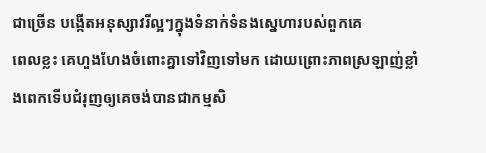ជាច្រើន បង្កើតអនុស្សាវរីល្អៗក្នុងទំនាក់ទំនងស្នេហារបស់ពួកគេ
ពេលខ្លះ គេហួងហែងចំពោះគ្នាទៅវិញទៅមក ដោយព្រោះភាពស្រឡាញ់ខ្លាំងពេកទើបជំរុញឲ្យគេចង់បានជាកម្មសិ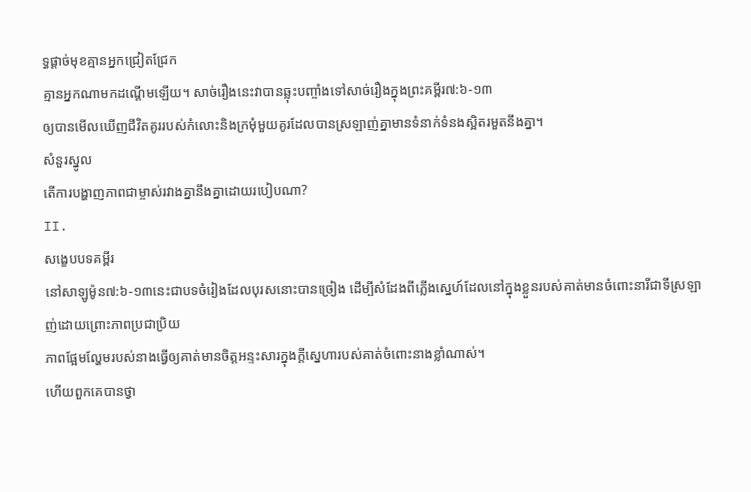ទ្ធផ្ដាច់មុខគ្មានអ្នកជ្រៀតជ្រែក
គ្មានអ្នកណាមកដណ្ដើមឡើយ។ សាច់រឿងនេះវាបានឆ្លុះបញ្ចាំងទៅសាច់រឿងក្នុងព្រះគម្ពីរ៧:៦-១៣
ឲ្យបានមើលឃើញជីវិតគូររបស់កំលោះនិងក្រមុំមួយគូរដែលបានស្រឡាញ់គ្នាមានទំនាក់ទំនងស្អិតរមួតនឹងគ្នា។
សំនួរស្នូល
តើការបង្ហាញភាពជាម្ចាស់រវាងគ្នានឹងគ្នាដោយរបៀបណា?
II.
សង្ខេបបទគម្ពីរ
នៅសាឡូម៉ូន៧:៦-១៣នេះជាបទចំរៀងដែលបុរសនោះបានច្រៀង ដើម្បីសំដែងពីភ្លើងស្នេហ៍ដែលនៅក្នុងខ្លួនរបស់គាត់មានចំពោះនារីជាទីស្រឡាញ់ដោយព្រោះភាពប្រជាប្រិយ
ភាពផ្អែមល្ហែមរបស់នាងធ្វើឲ្យគាត់មានចិត្តអន្ទះសារក្នុងក្ដីស្នេហារបស់គាត់ចំពោះនាងខ្លាំណាស់។
ហើយពួកគេបានថ្វា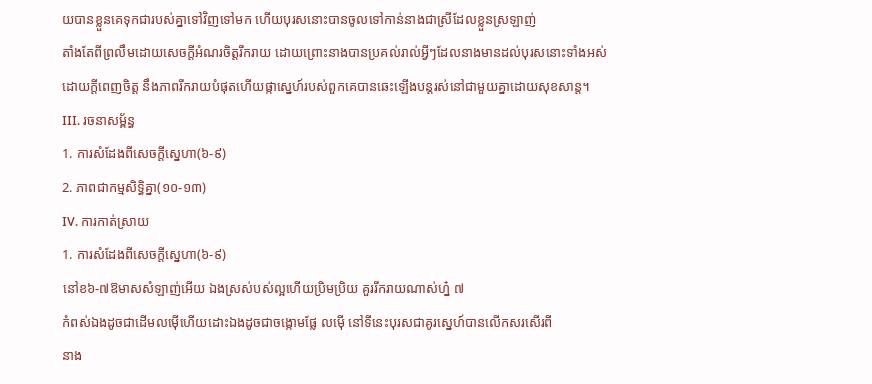យបានខ្លួនគេទុកជារបស់គ្នាទៅវិញទៅមក ហើយបុរសនោះបានចូលទៅកាន់នាងជាស្រីដែលខ្លួនស្រឡាញ់
តាំងតែពីព្រលឹមដោយសេចក្ដីអំណរចិត្តរីករាយ ដោយព្រោះនាងបានប្រគល់រាល់អ្វីៗដែលនាងមានដល់បុរសនោះទាំងអស់
ដោយក្ដីពេញចិត្ត នឹងភាពរីករាយបំផុតហើយផ្កាស្នេហ៍របស់ពួកគេបានឆេះឡើងបន្ដរស់នៅជាមួយគ្នាដោយសុខសាន្ត។
III. រចនាសម្ព័ន្ធ
1. ការសំដែងពីសេចក្ដីស្នេហា(៦-៩)
2. ភាពជាកម្មសិទ្ធិគ្នា(១០-១៣)
IV. ការកាត់ស្រាយ
1. ការសំដែងពីសេចក្ដីស្នេហា(៦-៩)
នៅខ៦-៧ឱមាសសំឡាញ់អើយ ឯងស្រស់បស់ល្អហើយប្រិមប្រិយ គួររីករាយណាស់ហ្ន៎ ៧
កំពស់ឯងដូចជាដើមលម៉ើហើយដោះឯងដូចជាចង្កោមផ្លែ លម៉ើ នៅទីនេះបុរសជាគូរស្នេហ៍បានលើកសរសើរពី
នាង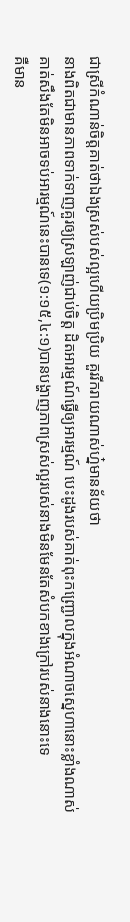ជាស្រីកំណាន់ចិត្តគាត់ថាឯងស្រស់បស់ល្អហើយប្រិមប្រិយ គួររីករាយណាស់ហ្ន៎មានន័យថា
នាងពិតជាមានភាពទាក់ទាញគួរឲ្យស្រឡាញ់ជាប់ចិត្ត ដិតអារម្មណ៍ធ្វើឲ្យអារម្មណ៍ បេះដូងរបស់គាត់ពុះកញ្ជ្រោលក្នុងអំណាចស្នេហានោះខ្លាំងណាស់
គាត់សឹងតែមិនអាចទប់អារម្មណ៍នេះបានទេ(១:១៥,៤:១)បានបង្ហាញភាពស្រស់ល្អរបស់នាងមិនមែនតែសំបកខាងក្រៅរបស់នាងនោះទេ
គឺមាន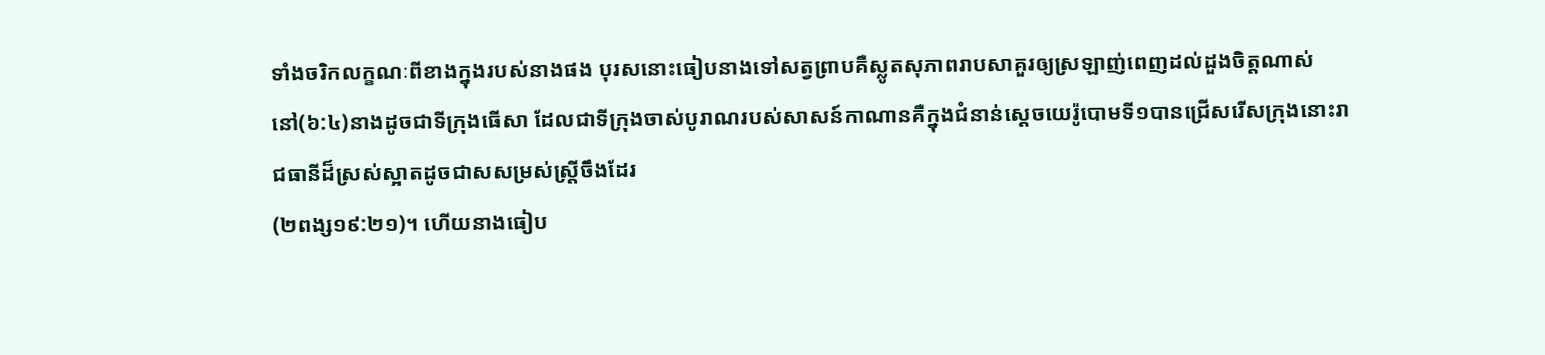ទាំងចរិកលក្ខណៈពីខាងក្នុងរបស់នាងផង បុរសនោះធៀបនាងទៅសត្វព្រាបគឺស្លូតសុភាពរាបសាគួរឲ្យស្រឡាញ់ពេញដល់ដួងចិត្តណាស់
នៅ(៦:៤)នាងដូចជាទីក្រុងធើសា ដែលជាទីក្រុងចាស់បូរាណរបស់សាសន៍កាណានគឺក្នុងជំនាន់ស្ដេចយេរ៉ូបោមទី១បានជ្រើសរើសក្រុងនោះរាជធានីដ៏ស្រស់ស្អាតដូចជាសសម្រស់ស្រ្តីចឹងដែរ
(២ពង្ស១៩:២១)។ ហើយនាងធៀប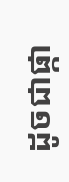ដូចជាផ្កា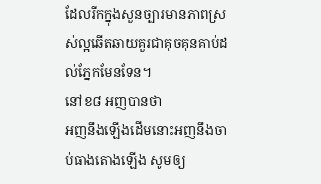ដែលរីកក្នុងសួនច្បារមានភាពស្រស់ល្អឆើតឆាយគួរជាគុចគុនគាប់ដល់ភ្នែកមែនទែន។
នៅខ៨ អញបានថា
អញនឹងឡើងដើមនោះអញនឹងចាប់ធាងតោងឡើង សូមឲ្យ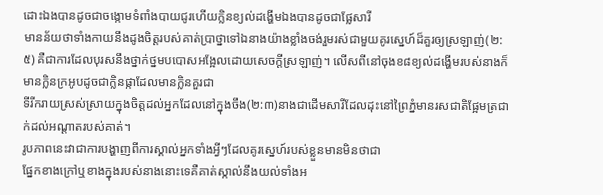ដោះឯងបានដូចជាចង្កោមទំពាំងបាយជូរហើយក្លិនខ្យល់ដង្ហើមឯងបានដូចជាផ្លែសារី
មានន័យថាទាំងកាយនឹងដូងចិត្តរបស់គាត់ប្រាថ្នាទៅឯនាងយ៉ាងខ្លាំងចង់រួមរស់ជាមួយគូរស្នេហ៍ដ៏គួរឲ្យស្រឡាញ់(២:៥) គឺជាការដែលបុរសនឹងថ្នាក់ថ្នមបបោសអង្អែលដោយសេចក្ដីស្រឡាញ់។ លើសពីនៅចុងខ៨ខ្យល់ដង្ហើមរបស់នាងក៏មានក្លិនក្រអូបដូចជាក្លិនផ្កាដែលមានក្លិនគួរជា
ទីរីករាយស្រស់ស្រាយក្នុងចិត្តដល់អ្នកដែលនៅក្នុងចឹង(២:៣)នាងជាដើមសារីដែលដុះនៅព្រៃភ្នំមានរសជាតិផ្អែមត្រជាក់ដល់អណ្ដាតរបស់គាត់។
រូបភាពនេះវាជាការបង្ហាញពីការស្គាល់អ្នកទាំងអ្វីៗដែលគូរស្នេហ៍របស់ខ្លួនមានមិនថាជា
ផ្នែកខាងក្រៅឬខាងក្នុងរបស់នាងនោះទេគឺគាត់ស្កាល់នឹងយល់ទាំងអ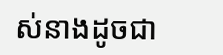ស់នាងដូចជា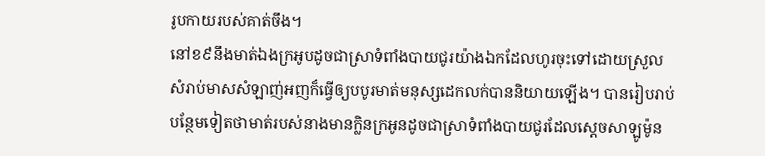រូបកាយរបស់គាត់ចឹង។
នៅខ៩នឹងមាត់ឯងក្រអូបដូចជាស្រាទំពាំងបាយជូរយ៉ាងឯកដែលហូរចុះទៅដោយស្រួល
សំរាប់មាសសំឡាញ់អញក៏ធ្វើឲ្យបបូរមាត់មនុស្សដេកលក់បាននិយាយឡើង។ បានរៀបរាប់បន្ថែមទៀតថាមាត់របស់នាងមានក្លិនក្រអូនដូចជាស្រាទំពាំងបាយជូរដែលស្ដេចសាឡូម៉ូន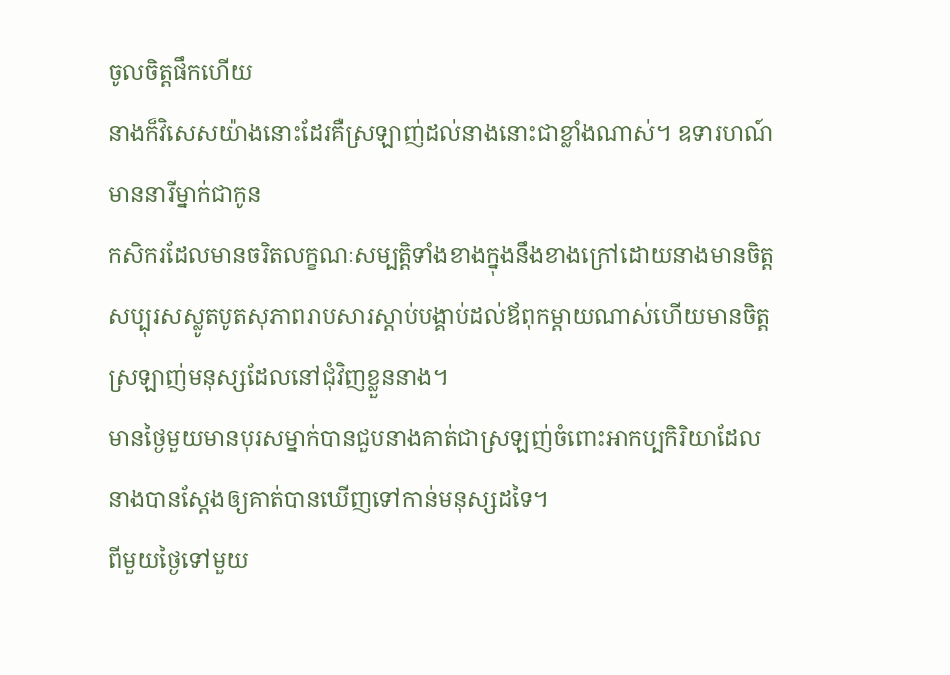ចូលចិត្តផឹកហើយ
នាងក៏វិសេសយ៉ាងនោះដែរគឺស្រឡាញ់ដល់នាងនោះជាខ្លាំងណាស់។ ឧទារហណ៍ មាននារីម្នាក់ជាកូន
កសិករដែលមានចរិតលក្ខណៈសម្បត្តិទាំងខាងក្នុងនឹងខាងក្រៅដោយនាងមានចិត្តសប្បុរសស្លូតបូតសុភាពរាបសារស្ដាប់បង្គាប់ដល់ឪពុកម្ដាយណាស់ហើយមានចិត្តស្រឡាញ់មនុស្សដែលនៅជុំវិញខ្លួននាង។
មានថ្ងៃមួយមានបុរសម្នាក់បានជួបនាងគាត់ជាស្រឡញ់ចំពោះអាកប្បកិរិយាដែលនាងបានស្ដែងឲ្យគាត់បានឃើញទៅកាន់មនុស្សដទៃ។
ពីមួយថ្ងៃទៅមួយ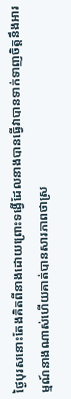ថ្ងៃបុរសនោះតែងគិតពីនាងដោយព្រោះទង្វើដែលនាងបានធ្វើវាបានទាក់ទាញចិត្តនឹងអារម្មណ៍នាងណាស់ហើយគាត់បានសារភាពថាស្រ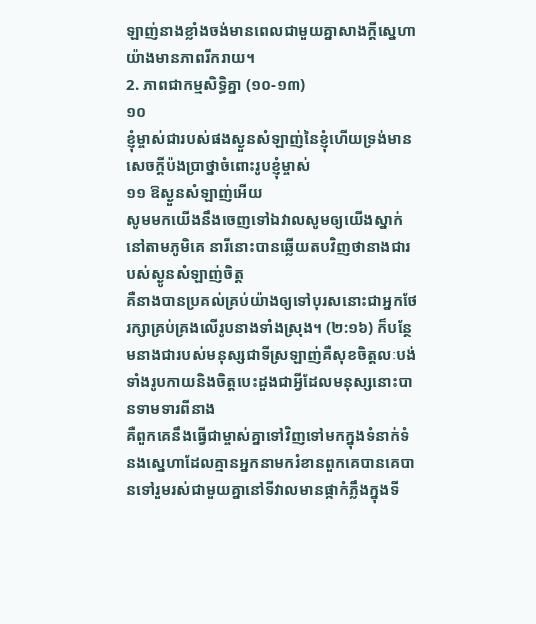ឡាញ់នាងខ្លាំងចង់មានពេលជាមួយគ្នាសាងក្ដីស្នេហាយ៉ាងមានភាពរីករាយ។
2. ភាពជាកម្មសិទ្ធិគ្នា (១០-១៣)
១០
ខ្ញុំម្ចាស់ជារបស់ផងស្ងួនសំឡាញ់នៃខ្ញុំហើយទ្រង់មានសេចក្តីប៉ងប្រាថ្នាចំពោះរូបខ្ញុំម្ចាស់
១១ ឱស្ងួនសំឡាញ់អើយ
សូមមកយើងនឹងចេញទៅឯវាលសូមឲ្យយើងស្នាក់នៅតាមភូមិគេ នារីនោះបានឆ្លើយតបវិញថានាងជារបស់ស្ងូនសំឡាញ់ចិត្ត
គឺនាងបានប្រគល់គ្រប់យ៉ាងឲ្យទៅបុរសនោះជាអ្នកថែរក្សាគ្រប់គ្រងលើរូបនាងទាំងស្រុង។ (២:១៦) ក៏បន្ថែមនាងជារបស់មនុស្សជាទីស្រឡាញ់គឺសុខចិត្តលៈបង់ទាំងរូបកាយនិងចិត្តបេះដួងជាអ្វីដែលមនុស្សនោះបានទាមទារពីនាង
គឺពួកគេនឹងធ្វើជាម្ចាស់គ្នាទៅវិញទៅមកក្នុងទំនាក់ទំនងស្នេហាដែលគ្មានអ្នកនាមករំខានពួកគេបានគេបានទៅរួមរស់ជាមួយគ្នានៅទីវាលមានផ្កាកំភ្លឹងក្នុងទី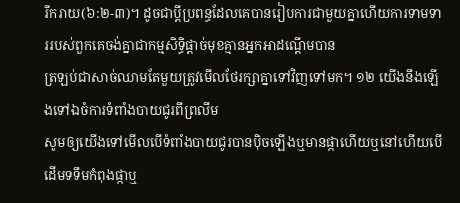រីករាយ(៦:២-៣)។ ដូចជាប្ដីប្រពន្ធដែលគេបានរៀបការជាមួយគ្នាហើយការទាមទាររបស់ពួកគេចង់គ្នាជាកម្មសិទ្ធិផ្ដាច់មុខគ្មានអ្នកអាដណ្ដើមបាន
ត្រឡប់ជាសាច់ឈាមតែមួយត្រូវមើលថែរក្សាគ្នាទៅវិញទៅមក។ ១២ យើងនឹងឡើងទៅឯចំការទំពាំងបាយជូរពីព្រលឹម
សូមឲ្យយើងទៅមើលបើទំពាំងបាយជូរបានប៉ិចឡើងឬមានផ្កាហើយឬនៅហើយបើដើមទទឹមកំពុងផ្កាឬ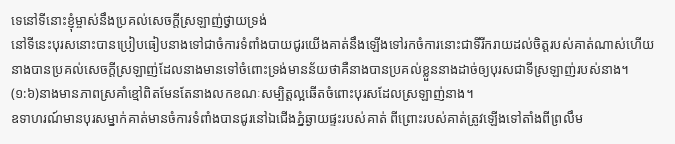ទេនៅទីនោះខ្ញុំម្ចាស់នឹងប្រគល់សេចក្តីស្រឡាញ់ថ្វាយទ្រង់
នៅទីនេះបុរសនោះបានប្រៀបធៀបនាងទៅជាចំការទំពាំងបាយជូរយើងគាត់នឹងឡើងទៅរកចំការនោះជាទីរីករាយដល់ចិត្តរបស់គាត់ណាស់ហើយនាងបានប្រគល់សេចក្ដីស្រឡាញ់ដែលនាងមានទៅចំពោះទ្រង់មានន័យថាគឺនាងបានប្រគល់ខ្លួននាងដាច់ឲ្យបុរសជាទីស្រឡាញ់របស់នាង។
(១:៦)នាងមានភាពស្រគាំខ្មៅពិតមែនតែនាងលកខណៈសម្បិត្តល្អឆើតចំពោះបុរសដែលស្រឡាញ់នាង។
ឧទាហរណ៍មានបុរសម្នាក់គាត់មានចំការទំពាំងបានជូរនៅឯជើងភ្នំឆ្ងាយផ្ទះរបស់គាត់ ពីព្រោះរបស់គាត់ត្រូវឡើងទៅតាំងពីព្រលឹម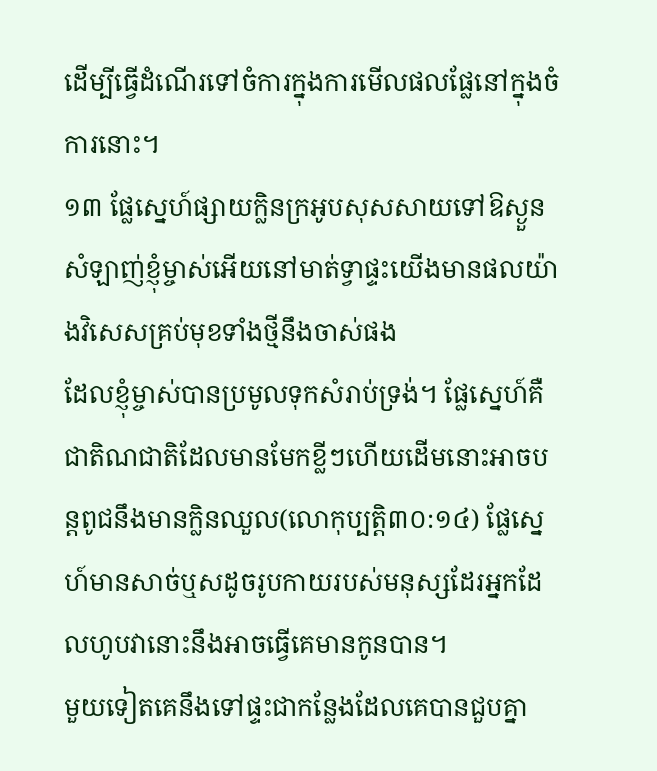ដើម្បីធ្វើដំណើរទៅចំការក្នុងការមើលផលផ្លែនៅក្នុងចំការនោះ។
១៣ ផ្លែស្នេហ៍ផ្សាយក្លិនក្រអូបសុសសាយទៅឱស្ងួនសំឡាញ់ខ្ញុំម្ចាស់អើយនៅមាត់ទ្វាផ្ទះយើងមានផលយ៉ាងវិសេសគ្រប់មុខទាំងថ្មីនឹងចាស់ផង
ដែលខ្ញុំម្ចាស់បានប្រមូលទុកសំរាប់ទ្រង់។ ផ្លែស្នេហ៍គឺជាតិណជាតិដែលមានមែកខ្លីៗហើយដើមនោះអាចបន្ដពូជនឹងមានក្លិនឈួល(លោកុប្បត្តិ៣០:១៤) ផ្លែស្នេហ៍មានសាច់ឬសដូចរូបកាយរបស់មនុស្សដែរអ្នកដែលហូបវានោះនឹងអាចធ្វើគេមានកូនបាន។
មួយទៀតគេនឹងទៅផ្ទះជាកន្លែងដែលគេបានជួបគ្នា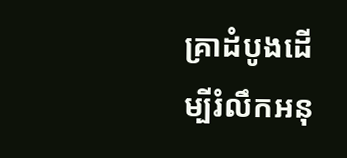គ្រាដំបូងដើម្បីរំលឹកអនុ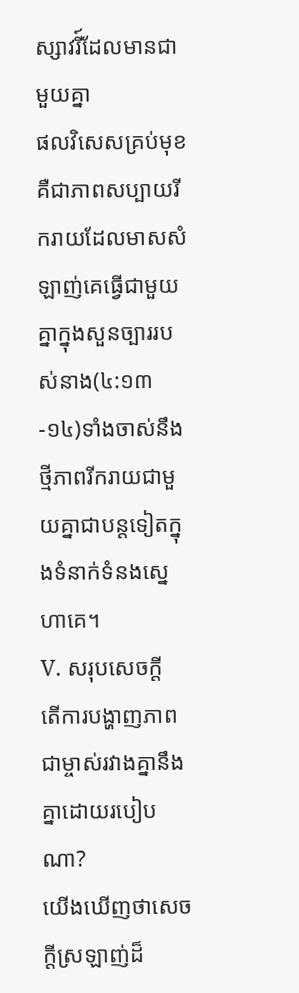ស្សាវរី៍ដែលមានជាមួយគ្នា
ផលវិសេសគ្រប់មុខគឺជាភាពសប្បាយរីករាយដែលមាសសំឡាញ់គេធ្វើជាមួយគ្នាក្នុងសួនច្បាររបស់នាង(៤:១៣-១៤)ទាំងចាស់នឹងថ្មីភាពរីករាយជាមួយគ្នាជាបន្តទៀតក្នុងទំនាក់ទំនងស្នេហាគេ។
V. សរុបសេចក្ដី
តើការបង្ហាញភាពជាម្ចាស់រវាងគ្នានឹងគ្នាដោយរបៀបណា?
យើងឃើញថាសេចក្ដីស្រឡាញ់ដ៏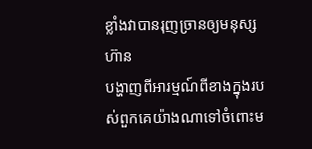ខ្លាំងវាបានរុញច្រានឲ្យមនុស្សហ៊ាន
បង្ហាញពីអារម្មណ៍ពីខាងក្នុងរបស់ពួកគេយ៉ាងណាទៅចំពោះម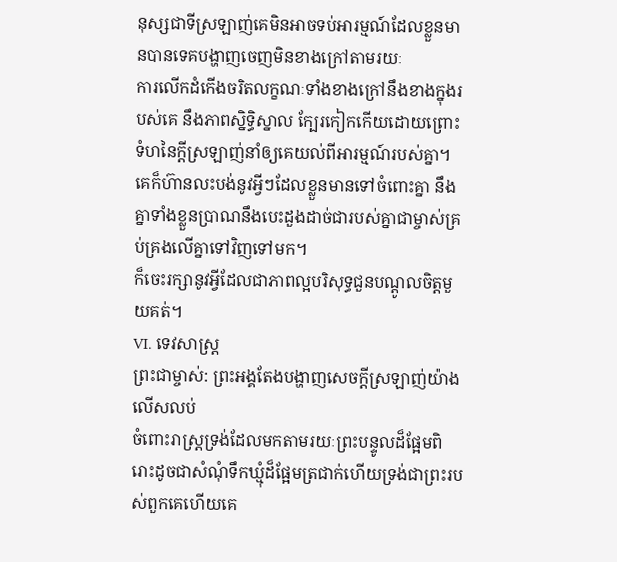នុស្សជាទីស្រឡាញ់គេមិនអាចទប់អារម្មណ៍ដែលខ្លួនមានបានទេគបង្ហាញចេញមិនខាងក្រៅតាមរយៈ
ការលើកដំកើងចរិតលក្ខណៈទាំងខាងក្រៅនឹងខាងក្នុងរបស់គេ នឹងភាពស្និទ្ធិស្នាល ក្បែរកៀកកើយដោយព្រោះទំហនៃក្ដីស្រឡាញ់នាំឲ្យគេយល់ពីអារម្មណ៍របស់គ្នា។
គេក៏ហ៊ានលះបង់នូវអ្វីៗដែលខ្លួនមានទៅចំពោះគ្នា នឹងគ្នាទាំងខ្លួនប្រាណនឹងបេះដួងដាច់ជារបស់គ្នាជាម្ចាស់គ្រប់គ្រងលើគ្នាទៅវិញទៅមក។
ក៏ចេះរក្សានូវអ្វីដែលជាភាពល្អបរិសុទ្ធជួនបណ្ដូលចិត្តមួយគត់។
VI. ទេវសាស្រ្ត
ព្រះជាម្ចាស់: ព្រះអង្គតែងបង្ហាញសេចក្ដីស្រឡាញ់យ៉ាងលើសលប់
ចំពោះរាស្រ្តទ្រង់ដែលមកតាមរយៈព្រះបន្ទូលដ៏ផ្អែមពិរោះដូចជាសំណុំទឹកឃ្មុំដ៏ផ្អែមត្រជាក់ហើយទ្រង់ជាព្រះរបស់ពួកគេហើយគេ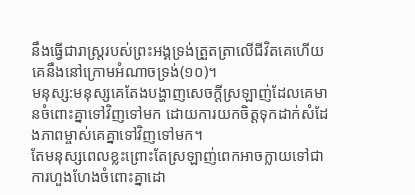នឹងធ្វើជារាស្រ្តរបស់ព្រះអង្គទ្រង់ត្រួតត្រាលើជីវិតគេហើយគេនឹងនៅក្រោមអំណាចទ្រង់(១០)។
មនុស្ស:មនុស្សគេតែងបង្ហាញសេចក្ដីស្រឡាញ់ដែលគេមានចំពោះគ្នាទៅវិញទៅមក ដោយការយកចិត្តទុកដាក់សំដែងភាពម្ចាស់គេគ្នាទៅវិញទៅមក។
តែមនុស្សពេលខ្លះព្រោះតែស្រឡាញ់ពេកអាចក្លាយទៅជាការហួងហែងចំពោះគ្នាដោ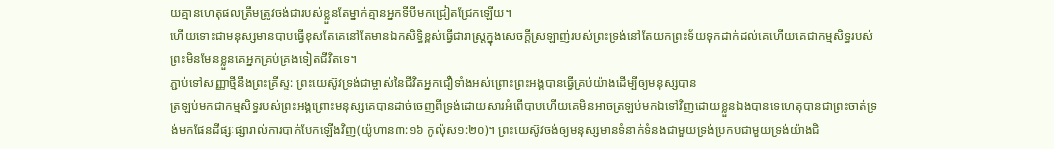យគ្មានហេតុផលត្រឹមត្រូវចង់ជារបស់ខ្លួនតែម្នាក់គ្មានអ្នកទីបីមកជ្រៀតជ្រែកឡើយ។
ហើយទោះជាមនុស្សមានបាបធ្វើខុសតែគេនៅតែមានឯកសិទ្ធិខ្ពស់ធ្វើជារាស្រ្តក្នុងសេចក្ដីស្រឡាញ់របស់ព្រះទ្រង់នៅតែយកព្រះទ័យទុកដាក់ដល់គេហើយគេជាកម្មសិទ្ធរបស់ព្រះមិនមែនខ្លួនគេអ្នកគ្រប់គ្រងទៀតជីវិតទេ។
ភ្ជាប់ទៅសញ្ញាថ្មីនឹងព្រះគ្រីស្ទ: ព្រះយេស៊ូវទ្រង់ជាម្ចាស់នៃជីវិតអ្នកជឿទាំងអស់ព្រោះព្រះអង្គបានធ្វើគ្រប់យ៉ាងដើម្បីឲ្យមនុស្សបាន
ត្រឡប់មកជាកម្មសិទ្ធរបស់ព្រះអង្គព្រោះមនុស្សគេបានដាច់ចេញពីទ្រង់ដោយសារអំពើបាបហើយគេមិនអាចត្រឡប់មកឯទៅវិញដោយខ្លួនឯងបានទេហេតុបានជាព្រះចាត់ទ្រង់មកផែនដីផ្សៈផ្សារាល់ការបាក់បែកឡើងវិញ(យ៉ូហាន៣:១៦ កូល៉ុស១:២០)។ ព្រះយេស៊ូវចង់ឲ្យមនុស្សមានទំនាក់ទំនងជាមួយទ្រង់ប្រកបជាមួយទ្រង់យ៉ាងជិ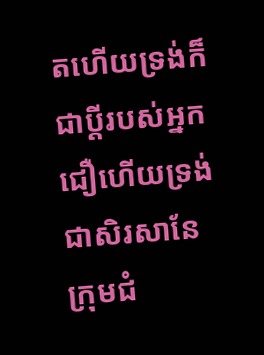តហើយទ្រង់ក៏ជាប្ដីរបស់អ្នកជឿហើយទ្រង់ជាសិរសានែក្រុមជំ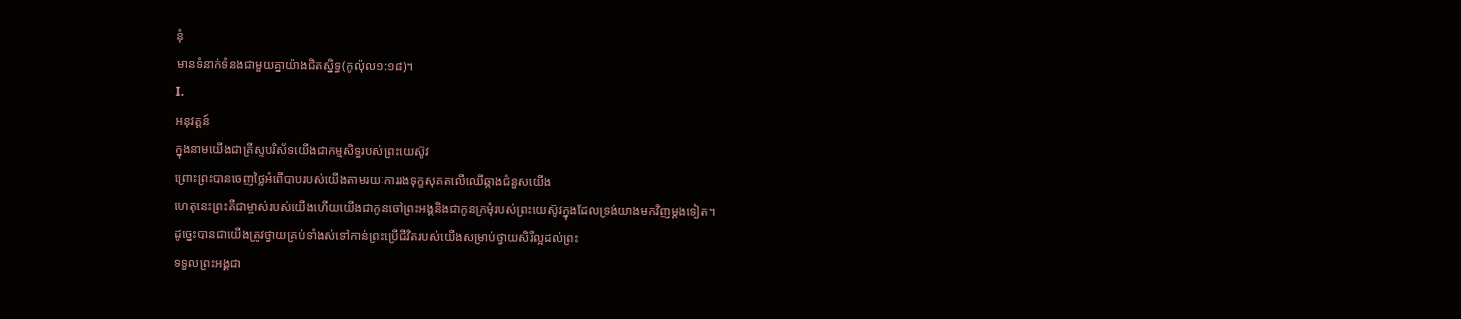នុំ
មានទំនាក់ទំនងជាមួយគ្នាយ៉ាងជិតស្និទ្ធ(កូល៉ុល១:១៨)។
I.
អនុវត្តន៍
ក្នុងនាមយើងជាគ្រីស្ទបរិស័ទយើងជាកម្មសិទ្ធរបស់ព្រះយេស៊ូវ
ព្រោះព្រះបានចេញថ្លៃអំពើបាបរបស់យើងតាមរយៈការរងទុក្ខសុគតលើឈើឆ្កាងជំនួសយើង
ហេតុនេះព្រះគឺជាម្ចាស់របស់យើងហើយយើងជាកូនចៅព្រះអង្គនិងជាកូនក្រមុំរបស់ព្រះយេស៊ូវក្នុងដែលទ្រង់យាងមកវិញម្ដងទៀត។
ដូច្នេះបានជាយើងត្រូវថ្វាយគ្រប់ទាំងស់ទៅកាន់ព្រះប្រើជីវិតរបស់យើងសម្រាប់ថ្វាយសិរីល្អដល់ព្រះ
ទទួលព្រះអង្គជា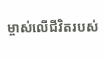ម្ចាស់លើជីវិតរបស់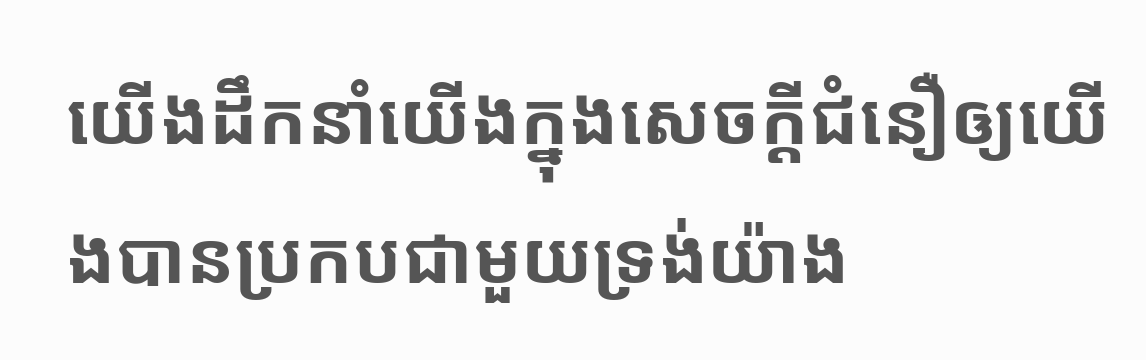យើងដឹកនាំយើងក្នុងសេចក្ដីជំនឿឲ្យយើងបានប្រកបជាមួយទ្រង់យ៉ាង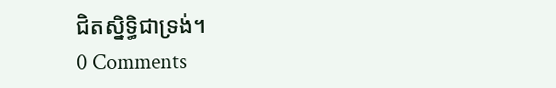ជិតស្និទិ្ធជាទ្រង់។
0 Comments